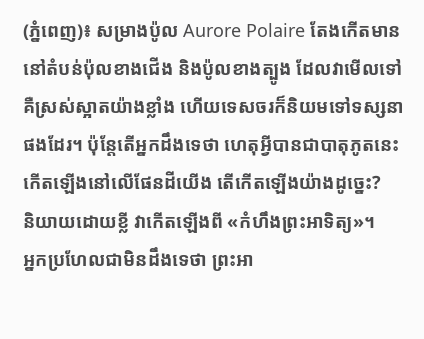(ភ្នំពេញ)៖ សម្រាងប៉ូល Aurore Polaire តែងកើតមាននៅតំបន់ប៉ុលខាងជើង និងប៉ូលខាងត្បូង ដែលវាមើលទៅគឺស្រស់ស្អាតយ៉ាងខ្លាំង ហើយទេសចរក៏និយមទៅទស្សនាផងដែរ។ ប៉ុន្តែតើអ្នកដឹងទេថា ហេតុអ្វីបានជាបាតុភូតនេះកើតឡើងនៅលើផែនដីយើង តើកើតឡើងយ៉ាងដូច្នេះ?
និយាយដោយខ្លី វាកើតឡើងពី «កំហឹងព្រះអាទិត្យ»។
អ្នកប្រហែលជាមិនដឹងទេថា ព្រះអា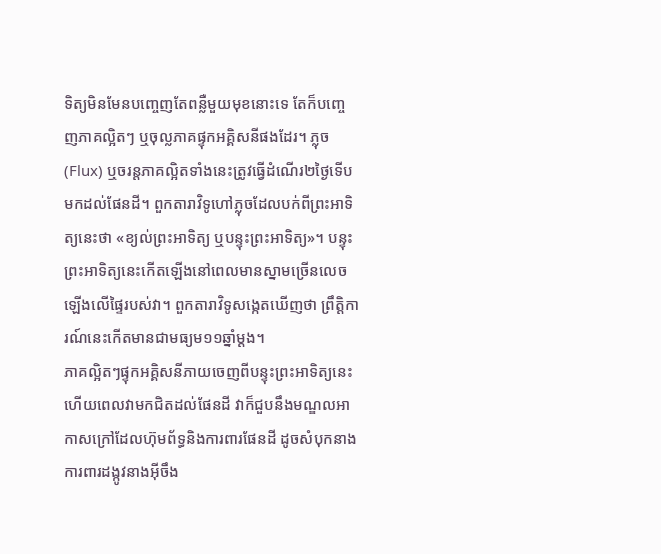ទិត្យមិនមែនបញ្ចេញតែពន្លឺមួយមុខនោះទេ តែក៏បញ្ចេញភាគល្អិតៗ ឬចុល្លភាគផ្ទុកអគ្គិសនីផងដែរ។ ភ្លុច (Flux) ឬចរន្តភាគល្អិតទាំងនេះត្រូវធ្វើដំណើរ២ថ្ងៃទើបមកដល់ផែនដី។ ពួកតារាវិទូហៅភ្លុចដែលបក់ពីព្រះអាទិត្យនេះថា «ខ្យល់ព្រះអាទិត្យ ឬបន្ទុះព្រះអាទិត្យ»។ បន្ទុះព្រះអាទិត្យនេះកើតឡើងនៅពេលមានស្នាមច្រើនលេចឡើងលើផ្ទៃរបស់វា។ ពួកតារាវិទូសង្កេតឃើញថា ព្រឹត្តិការណ៍នេះកើតមានជាមធ្យម១១ឆ្នាំម្ដង។
ភាគល្អិតៗផ្ទុកអគ្គិសនីភាយចេញពីបន្ទុះព្រះអាទិត្យនេះ ហើយពេលវាមកជិតដល់ផែនដី វាក៏ជួបនឹងមណ្ឌលអាកាសក្រៅដែលហ៊ុមព័ទ្ធនិងការពារផែនដី ដូចសំបុកនាងការពារដង្កូវនាងអ៊ីចឹង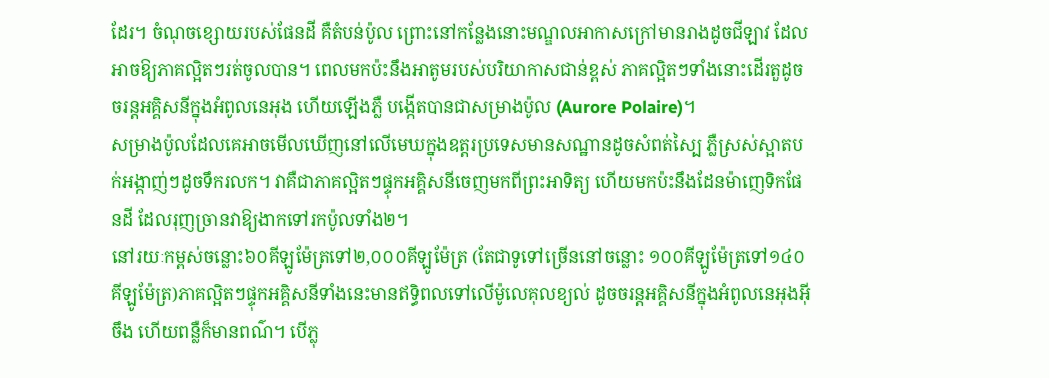ដែរ។ ចំណុចខ្សោយរបស់ផែនដី គឺតំបន់ប៉ូល ព្រោះនៅកន្លែងនោះមណ្ឌលអាកាសក្រៅមានរាងដូចជីឡាវ ដែលអាចឱ្យភាគល្អិតៗរត់ចូលបាន។ ពេលមកប៉ះនឹងអាតូមរបស់បរិយាកាសជាន់ខ្ពស់ ភាគល្អិតៗទាំងនោះដើរតួដូចចរន្តអគ្គិសនីក្នុងអំពូលនេអុង ហើយឡើងភ្លឺ បង្កើតបានជាសម្រាងប៉ូល (Aurore Polaire)។
សម្រាងប៉ូលដែលគេអាចមើលឃើញនៅលើមេឃក្នុងឧត្តរប្រទេសមានសណ្ឋានដូចសំពត់ស្បៃ ភ្លឺស្រស់ស្អាតបក់អង្កាញ់ៗដូចទឹករលក។ វាគឺជាភាគល្អិតៗផ្ទុកអគ្គិសនីចេញមកពីព្រះអាទិត្យ ហើយមកប៉ះនឹងដែនម៉ាញេទិកផែនដី ដែលរុញច្រានវាឱ្យងាកទៅរកប៉ូលទាំង២។
នៅរយៈកម្ពស់ចន្លោះ៦០គីឡូម៉ែត្រទៅ២,០០០គីឡូម៉ែត្រ (តែជាទូទៅច្រើននៅចន្លោះ ១០០គីឡូម៉ែត្រទៅ១៤០គីឡូម៉ែត្រ)ភាគល្អិតៗផ្ទុកអគ្គិសនីទាំងនេះមានឥទ្ធិពលទៅលើម៉ូលេគុលខ្យល់ ដូចចរន្តអគ្គិសនីក្នុងអំពូលនេអុងអ៊ីចឹង ហើយពន្លឺក៏មានពណ៌។ បើភ្លុ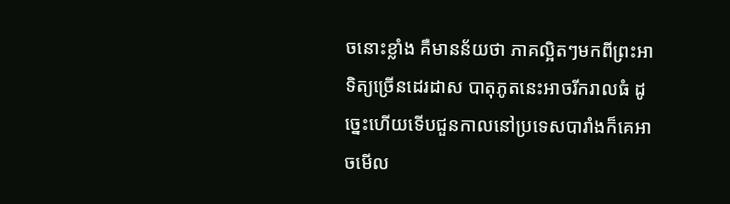ចនោះខ្លាំង គឺមានន័យថា ភាគល្អិតៗមកពីព្រះអាទិត្យច្រើនដេរដាស បាតុភូតនេះអាចរីករាលធំ ដូច្នេះហើយទើបជួនកាលនៅប្រទេសបារាំងក៏គេអាចមើល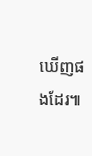ឃើញផងដែរ៕